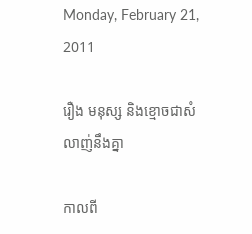Monday, February 21, 2011

រឿង មនុស្ស និងខ្មោចជាសំលាញ់នឹងគ្នា

កាលពី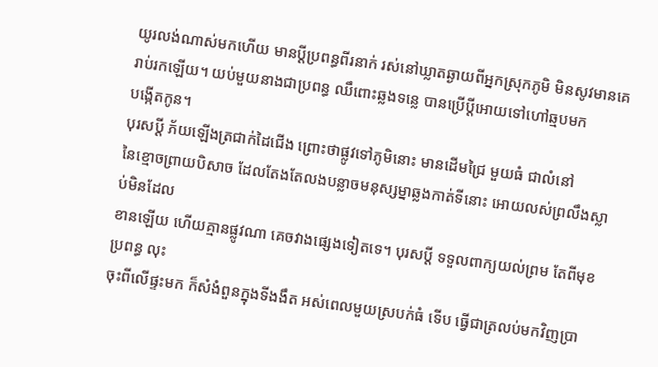យូរលង់ណាស់មកហើយ មានប្ដីប្រពន្ធពីរនាក់ រស់នៅឃ្លាតឆ្ងាយពីអ្នកស្រុកភូមិ មិនសូវមានគេរាប់រកឡើយ។ យប់មួយនាងជាប្រពន្ធ ឈឹពោះឆ្លងទន្លេ បានប្រើប្ដីអោយទៅហៅឆ្មបមក
បង្កើតកូន។
បុរសប្ដី ភ័យឡើងត្រជាក់ដៃជើង ព្រោះថាផ្លូវទៅភូមិនោះ មានដើមជ្រៃ មួយធំ ជាលំនៅ
នៃខ្មោចព្រាយបិសាច ដែលតែងតែលងបន្លាចមនុស្សម្នាឆ្លងកាត់ទីនោះ អោយលស់ព្រលឹងស្លាប់មិនដែល
ខានឡើយ ហើយគ្មានផ្លូវណា គេចវាងផ្សេងទៀតទេ។ បុរសប្ដី ទទួលពាក្យយល់ព្រម តែពីមុខប្រពន្ធ លុះ
ចុះពីលើផ្ទះមក ក៏សំងំពួនក្នុងទីងងឹត អស់ពេលមួយស្របក់ធំ ទើប ធ្វើជាត្រលប់មកវិញប្រា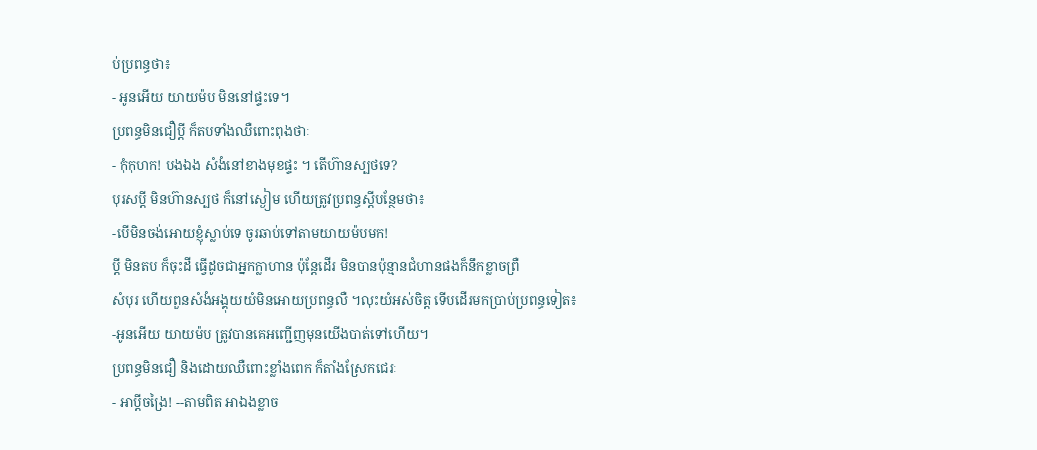ប់ប្រពន្ធថា៖
- អូនអើយ យាយម៉ប មិននៅផ្ទះទេ។
ប្រពន្ធមិនជឿប្ដី ក៏តបទាំងឈឺពោះពុងថាៈ
- កុំកុហក! បងឯង សំងំនៅខាងមុខផ្ទះ ។ តើហ៊ានស្បថទេ?
បុរសប្ដី មិនហ៊ានស្បថ ក៏នៅស្ងៀម ហើយត្រូវប្រពន្ធស្ដីបន្ថែមថា៖
-បើមិនចង់អោយខ្ញុំស្លាប់ទេ ចូរឆាប់ទៅតាមយាយម៉បមក!
ប្ដី មិនតប ក៏ចុះដី ធ្វើដូចជាអ្នកក្លាហាន ប៉ុន្តែដើរ មិនបានប៉ុន្មានជំហានផងក៏នឹកខ្លាចព្រឺ
សំបុរ ហើយពួនសំងំអង្គុយយំមិនអោយប្រពន្ធលឺ ។លុះយំអស់ចិត្ត ទើបដើរមកប្រាប់ប្រពន្ធទៀត៖
-អូនអើយ យាយម៉ប ត្រូវបានគេអញ្ជើញមុនយើងបាត់ទៅហើយ។
ប្រពន្ធមិនជឿ និងដោយឈឺពោះខ្លាំងពេក ក៏តាំងស្រែកជេរៈ
- អាប្ដីចង្រៃ! --តាមពិត អាឯងខ្លាច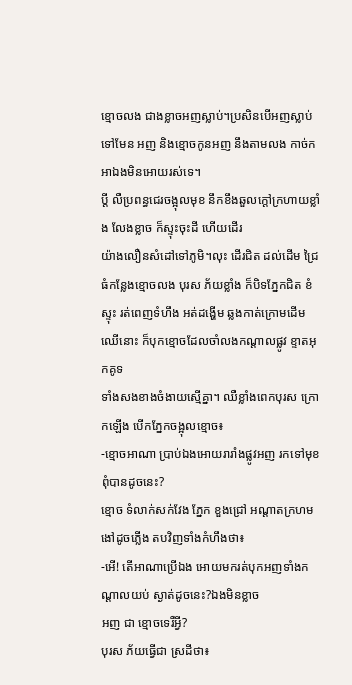ខ្មោចលង ជាងខ្លាចអញស្លាប់។ប្រសិនបើអញស្លាប់
ទៅមែន អញ និងខ្មោចកូនអញ នឹងតាមលង កាច់កអាឯងមិនអោយរស់ទេ។
ប្ដី លឺប្រពន្ធជេរចង្អុលមុខ នឹកខឹងឆួលក្ដៅក្រហាយខ្លាំង លែងខ្លាច ក៏ស្ទុះចុះដី ហើយដើរ
យ៉ាងលឿនសំដៅទៅភូមិ។លុះ ដើរជិត ដល់ដើម ជ្រៃធំកន្លែងខ្មោចលង បុរស ភ័យខ្លាំង ក៏បិទភ្នែកជិត ខំ
ស្ទុះ រត់ពេញទំហឹង អត់ដង្ហើម ឆ្លងកាត់ក្រោមដើមឈើនោះ ក៏បុកខ្មោចដែលចាំលងកណ្ដាលផ្លូវ ខ្ទាតអុកគូទ
ទាំងសងខាងចំងាយស្មើគ្នា។ ឈឺខ្លាំងពេកបុរស ក្រោកឡើង បើកភ្នែកចង្អុលខ្មោច៖
-ខ្មោចអាណា ប្រាប់ឯងអោយរារាំងផ្លូវអញ រកទៅមុខពុំបានដូចនេះ?
ខ្មោច ទំលាក់សក់វែង ភ្នែក ខួងជ្រៅ អណ្ដាតក្រហមងៅដូចភ្លើង តបវិញទាំងកំហឹងថា៖
-អើ! តើអាណាប្រើឯង អោយមករត់បុកអញទាំងកណ្ដាលយប់ ស្ងាត់ដូចនេះ?ឯងមិនខ្លាច
អញ ជា ខ្មោចទេរឺអ្វី?
បុរស ភ័យធ្វើជា ស្រដីថា៖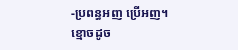-ប្រពន្ធអញ ប្រើអញ។ ខ្មោចដូច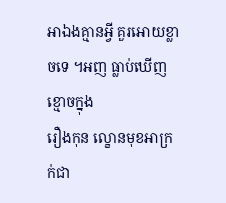អាឯងគ្មានអ្វី គួរអោយខ្លាចទេ ។អញ ធ្លាប់ឃើញខ្មោចក្នុង
រឿងកុន ល្ខោនមុខអាក្រក់ជា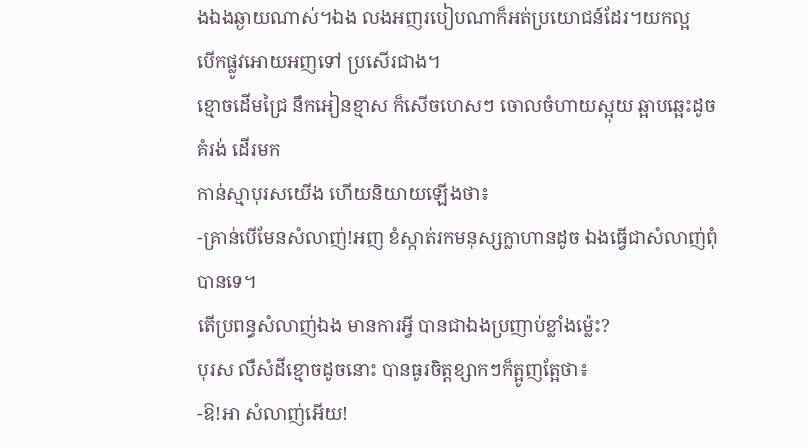ងឯងឆ្ងាយណាស់។ឯង លងអញរបៀបណាក៏អត់ប្រយោជន៍ដែរ។យកល្អ
បើកផ្លូវអោយអញទៅ ប្រសើរជាង។
ខ្មោចដើមជ្រៃ នឹកអៀនខ្មាស ក៏សើចហេសៗ ចោលចំហាយស្អុយ ឆ្អាបឆ្អេះដូចគំរង់ ដើរមក
កាន់ស្មាបុរសយើង ហើយនិយាយឡើងថា៖
-គ្រាន់បើមែនសំលាញ់!អញ ខំស្កាត់រកមនុស្សក្លាហានដូច ឯងធ្វើជាសំលាញ់ពុំបានទេ។
តើប្រពន្ធសំលាញ់ឯង មានការអ្វី បានជាឯងប្រញាប់ខ្លាំងម៉្លេះ?
បុរស លឺសំដីខ្មោចដូចនោះ បានធូរចិត្តខ្សាកៗក៏ត្អូញត្អែថា៖
-ឱ!អា សំលាញ់អើយ!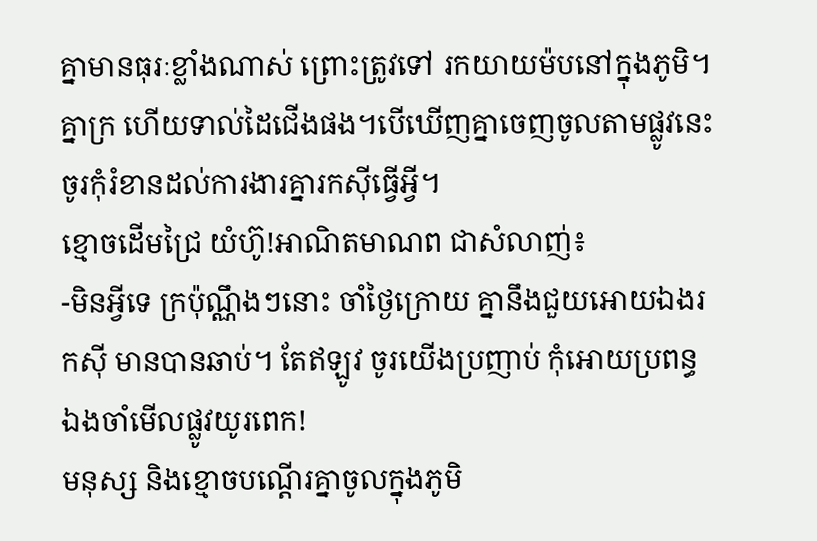គ្នាមានធុរៈខ្លាំងណាស់ ព្រោះត្រូវទៅ រកយាយម៉បនៅក្នុងភូមិ។
គ្នាក្រ ហើយទាល់ដៃជើងផង។បើឃើញគ្នាចេញចូលតាមផ្លូវនេះ ចូរកុំរំខានដល់ការងារគ្នារកស៊ីធ្វើអ្វី។
ខ្មោចដើមជ្រៃ យំហ៊ូ!អាណិតមាណព ជាសំលាញ់៖
-មិនអ្វីទេ ក្រប៉ុណ្ណឹងៗនោះ ចាំថ្ងៃក្រោយ គ្នានឹងជួយអោយឯងរកស៊ី មានបានឆាប់។ តែឥឡូវ ចូរយើងប្រញាប់ កុំអោយប្រពន្ធឯងចាំមើលផ្លូវយូរពេក!
មនុស្ស និងខ្មោចបណ្ដើរគ្នាចូលក្នុងភូមិ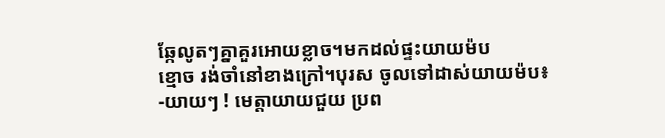ឆ្កែលូតៗគ្នាគួរអោយខ្លាច។មកដល់ផ្ទះយាយម៉ប
ខ្មោច រង់ចាំនៅខាងក្រៅ។បុរស ចូលទៅដាស់យាយម៉ប៖
-យាយៗ ! មេត្តាយាយជួយ ប្រព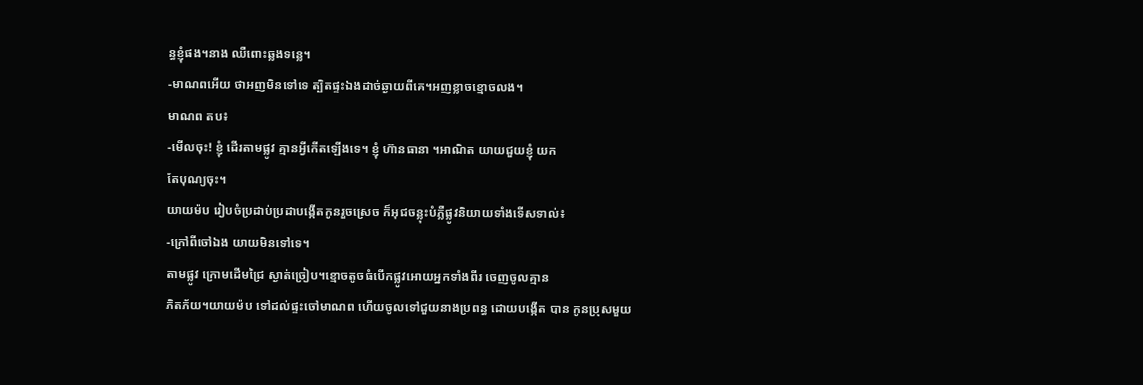ន្ធខ្ញុំផង។នាង ឈឺពោះឆ្លងទន្លេ។
-មាណពអើយ ថាអញមិនទៅទេ ត្បិតផ្ទះឯងដាច់ឆ្ងាយពីគេ។អញខ្លាចខ្មោចលង។
មាណព តប៖
-មើលចុះ! ខ្ញុំ ដើរតាមផ្លូវ គ្មានអ្វីកើតឡើងទេ។ ខ្ញុំ ហ៊ានធានា ។អាណិត យាយជួយខ្ញុំ យក
តែបុណ្យចុះ។
យាយម៉ប រៀបចំប្រដាប់ប្រដាបង្កើតកូនរួចស្រេច ក៏អុជចន្លុះបំភ្លឺផ្លូវនិយាយទាំងទើសទាល់៖
-ក្រៅពីចៅឯង យាយមិនទៅទេ។
តាមផ្លូវ ក្រោមដើមជ្រៃ ស្ងាត់ច្រៀប។ខ្មោចតូចធំបើកផ្លូវអោយអ្នកទាំងពីរ ចេញចូលគ្មាន
ភិតភ័យ។យាយម៉ប ទៅដល់ផ្ទះចៅមាណព ហើយចូលទៅជួយនាងប្រពន្ធ ដោយបង្កើត បាន កូនប្រុសមួយ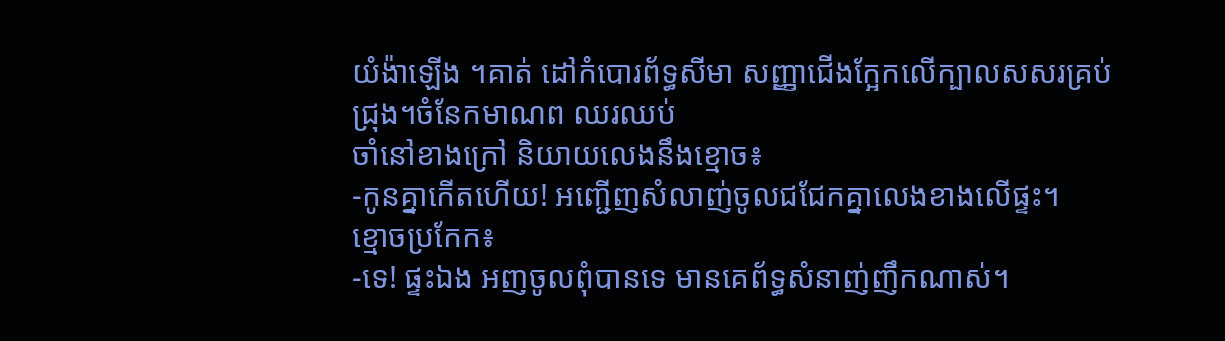យំង៉ាឡើង ។គាត់ ដៅកំបោរព័ទ្ធសីមា សញ្ញាជើងក្អែកលើក្បាលសសរគ្រប់ជ្រុង។ចំនែកមាណព ឈរឈប់
ចាំនៅខាងក្រៅ និយាយលេងនឹងខ្មោច៖
-កូនគ្នាកើតហើយ! អញ្ជើញសំលាញ់ចូលជជែកគ្នាលេងខាងលើផ្ទះ។
ខ្មោចប្រកែក៖
-ទេ! ផ្ទះឯង អញចូលពុំបានទេ មានគេព័ទ្ធសំនាញ់ញឹកណាស់។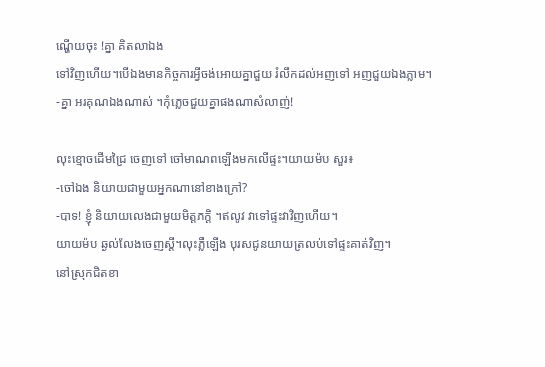ណ្ហើយចុះ !គ្នា គិតលាឯង
ទៅវិញហើយ។បើឯងមានកិច្ចការអ្វីចង់អោយគ្នាជួយ រំលឹកដល់អញទៅ អញជួយឯងភ្លាម។
-គ្នា អរគុណឯងណាស់ ។កុំភ្លេចជួយគ្នាផងណាសំលាញ់!

លុះខ្មោចដើមជ្រៃ ចេញទៅ ចៅមាណពឡើងមកលើផ្ទះ។យាយម៉ប សួរ៖
-ចៅឯង និយាយជាមួយអ្នកណានៅខាងក្រៅ?
-បាទ! ខ្ញុំ និយាយលេងជាមួយមិត្តភក្ដិ ។ឥលូវ វាទៅផ្ទះវាវិញហើយ។
យាយម៉ប ឆ្ងល់លែងចេញស្ដី។លុះភ្លឺឡើង បុរសជូនយាយត្រលប់ទៅផ្ទះគាត់វិញ។
នៅស្រុកជិតខា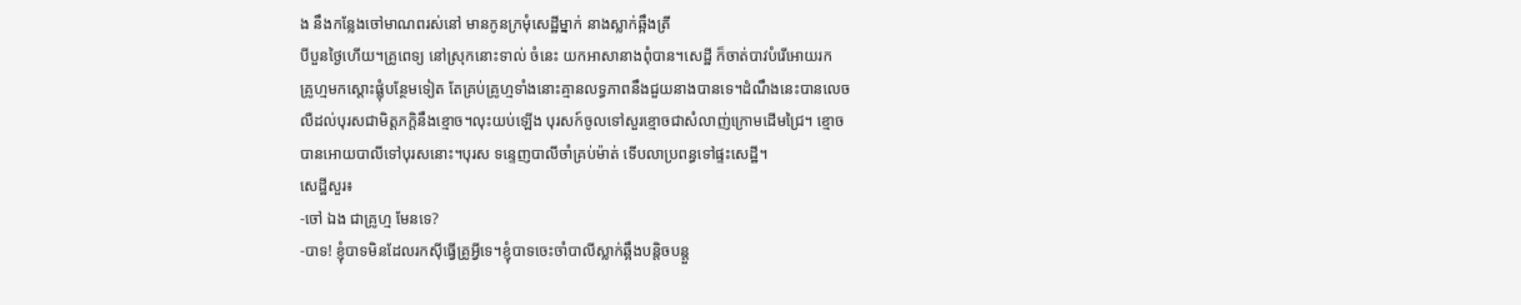ង នឹងកន្លែងចៅមាណពរស់នៅ មានកូនក្រមុំសេដ្ឋីម្នាក់ នាងស្លាក់ឆ្អឹងត្រី
បីបួនថ្ងៃហើយ។គ្រូពេទ្យ នៅស្រុកនោះទាល់ ចំនេះ យកអាសានាងពុំបាន។សេដ្ឋី ក៏ចាត់បាវបំរើអោយរក
គ្រូហ្មមកស្ដោះផ្លុំបន្ថែមទៀត តែគ្រប់គ្រូហ្មទាំងនោះគ្មានលទ្ធភាពនឹងជួយនាងបានទេ។ដំណឹងនេះបានលេច
លឺដល់បុរសជាមិត្តភក្ដិនឹងខ្មោច។លុះយប់ឡើង បុរសក៍ចូលទៅសួរខ្មោចជាសំលាញ់ក្រោមដើមជ្រៃ។ ខ្មោច
បានអោយបាលីទៅបុរសនោះ។បុរស ទន្ទេញបាលីចាំគ្រប់ម៉ាត់ ទើបលាប្រពន្ធទៅផ្ទះសេដ្ឋី។
សេដ្ឋីសួរ៖
-ចៅ ឯង ជាគ្រូហ្ម មែនទេ?
-បាទ! ខ្ញុំបាទមិនដែលរកស៊ីធ្វើគ្រូអ្វីទេ។ខ្ញុំបាទចេះចាំបាលីស្លាក់ឆ្អឹងបន្តិចបន្តួ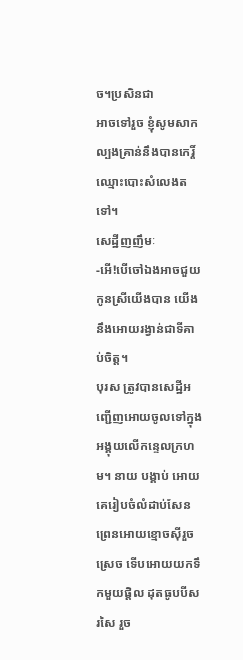ច។ប្រសិនជា
អាចទៅរួច ខ្ញុំសូមសាកល្បងគ្រាន់នឹងបានកេរ្តិ៍ឈ្មោះបោះសំលេងតទៅ។
សេដ្ឋីញញឹមៈ
-អើ!បើចៅឯងអាចជួយកូនស្រីយើងបាន យើងនឹងអោយរង្វាន់ជាទីគាប់ចិត្ត។
បុរស ត្រូវបានសេដ្ឋីអញ្ជើញអោយចូលទៅក្នុង អង្គុយលើកន្ទេលក្រហម។ នាយ បង្គាប់ អោយគេរៀបចំលំដាប់សែនព្រេនអោយខ្មោចស៊ីរួចស្រេច ទើបអោយយកទឹកមួយផ្តិល ដុតធូបបីសរសៃ រួច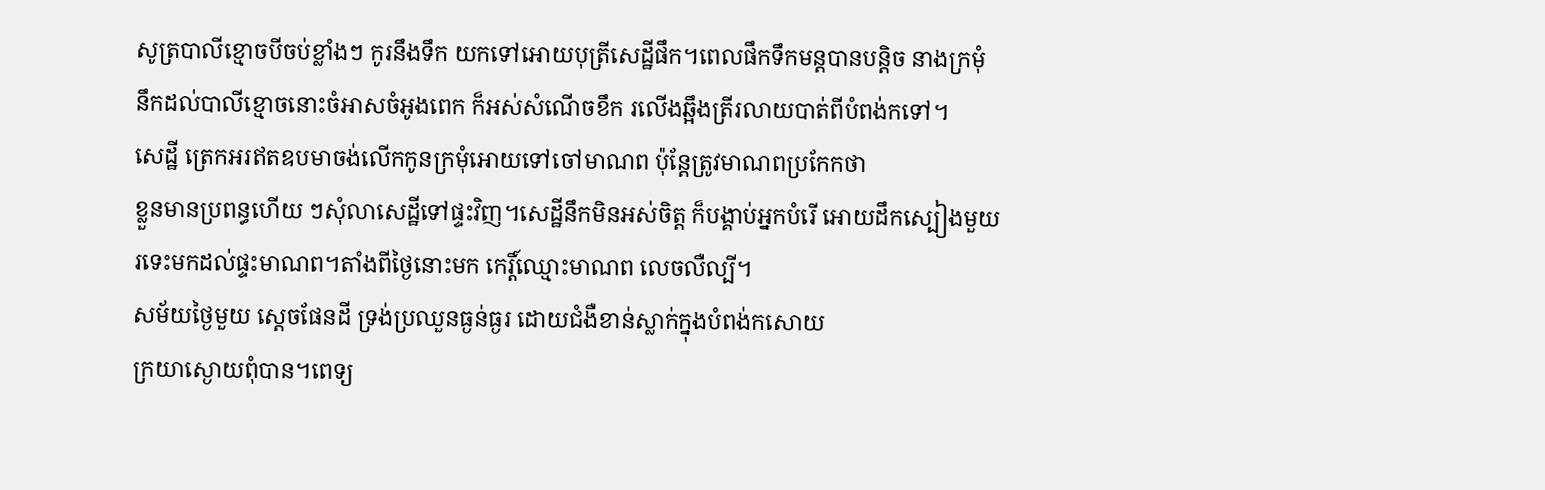សូត្របាលីខ្មោចបីចប់ខ្លាំងៗ កូរនឹងទឹក យកទៅអោយបុត្រីសេដ្ឋីផឹក។ពេលផឹកទឹកមន្តបានបន្តិច នាងក្រមុំ
នឹកដល់បាលីខ្មោចនោះចំអាសចំអូងពេក ក៏អស់សំណើចខឹក រលើងឆ្អឹងត្រីរលាយបាត់ពីបំពង់កទៅ។
សេដ្ឋី ត្រេកអរឥតឧបមាចង់លើកកូនក្រមុំអោយទៅចៅមាណព ប៉ុន្តែត្រូវមាណពប្រកែកថា
ខ្លួនមានប្រពន្ធហើយ ៗសុំលាសេដ្ឋីទៅផ្ទះវិញ។សេដ្ឋីនឹកមិនអស់ចិត្ត ក៏បង្គាប់អ្នកបំរើ អោយដឹកស្បៀងមួយ
រទេះមកដល់ផ្ទះមាណព។តាំងពីថ្ងៃនោះមក កេរ្តិ៍ឈ្មោះមាណព លេចលឺល្បី។
សម័យថ្ងៃមួយ ស្ដេចផែនដី ទ្រង់ប្រឈួនធ្ងន់ធ្ងរ ដោយជំងឺខាន់ស្លាក់ក្នុងបំពង់កសោយ
ក្រយាស្ងោយពុំបាន។ពេទ្យ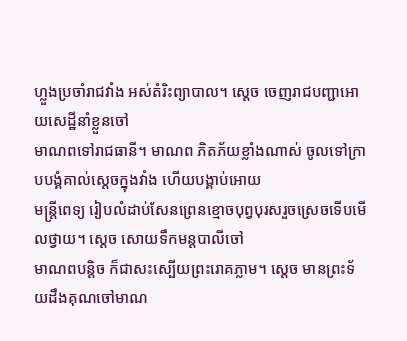ហ្លួងប្រចាំរាជវាំង អស់តំរិះព្យាបាល។ ស្ដេច ចេញរាជបញ្ជាអោយសេដ្ឋីនាំខ្លួនចៅ
មាណពទៅរាជធានី។ មាណព ភិតភ័យខ្លាំងណាស់ ចូលទៅក្រាបបង្គំគាល់ស្ដេចក្នុងវាំង ហើយបង្គាប់អោយ
មន្ត្រីពេទ្យ រៀបលំដាប់សែនព្រេនខ្មោចបុព្វបុរសរួចស្រេចទើបមើលថ្វាយ។ ស្ដេច សោយទឹកមន្តបាលីចៅ
មាណពបន្តិច ក៏ជាសះស្បើយព្រះរោគភ្លាម។ ស្ដេច មានព្រះទ័យដឹងគុណចៅមាណ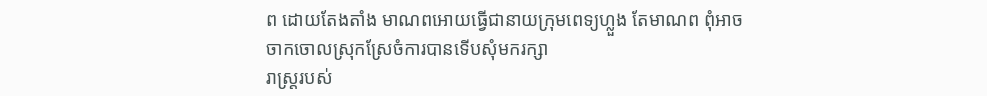ព ដោយតែងតាំង មាណពអោយធ្វើជានាយក្រុមពេទ្យហ្លួង តែមាណព ពុំអាចចាកចោលស្រុកស្រែចំការបានទើបសុំមករក្សា
រាស្ត្ររបស់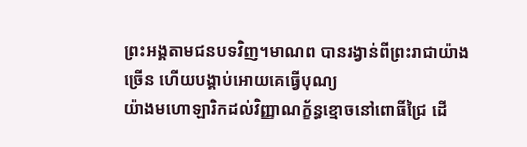ព្រះអង្គតាមជនបទវិញ។មាណព បានរង្វាន់ពីព្រះរាជាយ៉ាងច្រើន ហើយបង្គាប់អោយគេធ្វើបុណ្យ
យ៉ាងមហោឡារិកដល់វិញ្ញាណក្ខ័ន្ធខ្មោចនៅពោធិ៍ជ្រៃ ដើ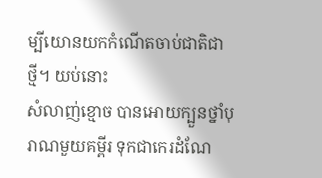ម្បីយោនយកកំណើតចាប់ជាតិជាថ្មី។ យប់នោះ
សំលាញ់ខ្មោច បានអោយក្បួនថ្នាំបុរាណមួយគម្ពីរ ទុកជាកេរដំណែ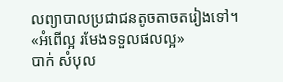លព្យាបាលប្រជាជនតូចតាចតរៀងទៅ។
«អំពើល្អ រមែងទទួលផលល្អ»
បាក់ សំបុល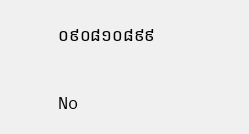០៩០៨១០៨៩៩

No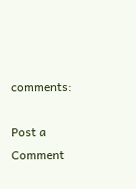comments:

Post a Comment